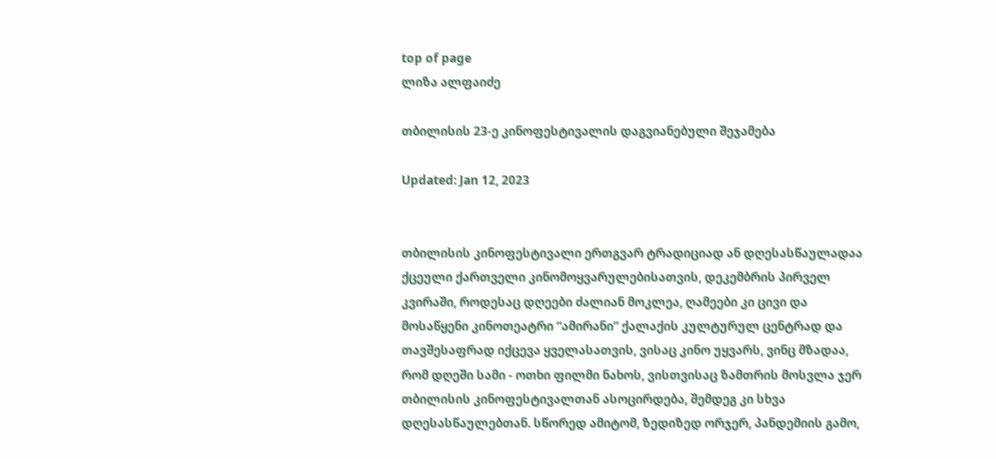top of page
ლიზა ალფაიძე

თბილისის 23-ე კინოფესტივალის დაგვიანებული შეჯამება

Updated: Jan 12, 2023


თბილისის კინოფესტივალი ერთგვარ ტრადიციად ან დღესასწაულადაა ქცეული ქართველი კინომოყვარულებისათვის, დეკემბრის პირველ კვირაში, როდესაც დღეები ძალიან მოკლეა, ღამეები კი ცივი და მოსაწყენი კინოთეატრი “ამირანი” ქალაქის კულტურულ ცენტრად და თავშესაფრად იქცევა ყველასათვის, ვისაც კინო უყვარს, ვინც მზადაა, რომ დღეში სამი - ოთხი ფილმი ნახოს, ვისთვისაც ზამთრის მოსვლა ჯერ თბილისის კინოფესტივალთან ასოცირდება, შემდეგ კი სხვა დღესასწაულებთან. სწორედ ამიტომ, ზედიზედ ორჯერ, პანდემიის გამო,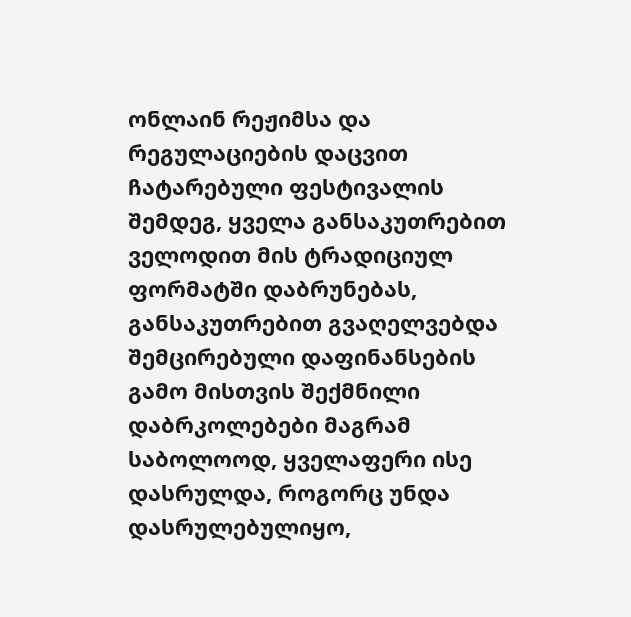ონლაინ რეჟიმსა და რეგულაციების დაცვით ჩატარებული ფესტივალის შემდეგ, ყველა განსაკუთრებით ველოდით მის ტრადიციულ ფორმატში დაბრუნებას, განსაკუთრებით გვაღელვებდა შემცირებული დაფინანსების გამო მისთვის შექმნილი დაბრკოლებები მაგრამ საბოლოოდ, ყველაფერი ისე დასრულდა, როგორც უნდა დასრულებულიყო,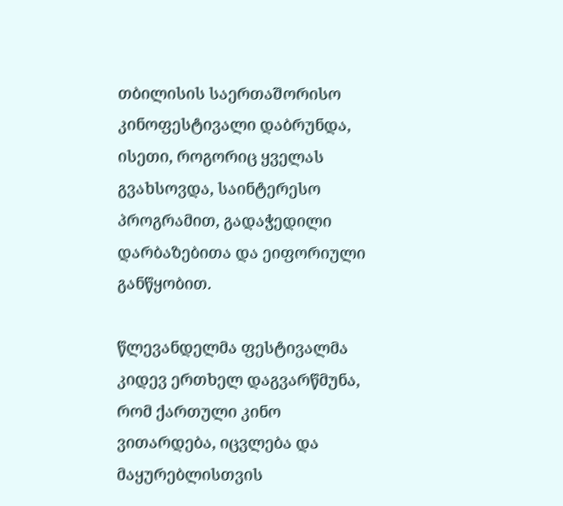თბილისის საერთაშორისო კინოფესტივალი დაბრუნდა, ისეთი, როგორიც ყველას გვახსოვდა, საინტერესო პროგრამით, გადაჭედილი დარბაზებითა და ეიფორიული განწყობით.

წლევანდელმა ფესტივალმა კიდევ ერთხელ დაგვარწმუნა, რომ ქართული კინო ვითარდება, იცვლება და მაყურებლისთვის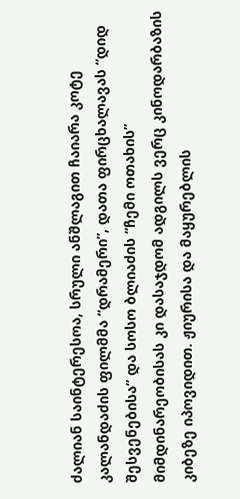ძალიან საინტერესოა, სრული ანშლაგით ჩაიარა კოტე კალანდაძის ფილმმა “დრამერი”, დათა ფირცხალავას “დიდ შესვენებისა” და სოსო ბლიაძის “ჩემი ოთახის” მიმდინარეობისას კი დასაჯდომ ადგილს ვერც კინოდარბაზის კიბეზე იპოვიდით. ჟიურისა და მაყურებლის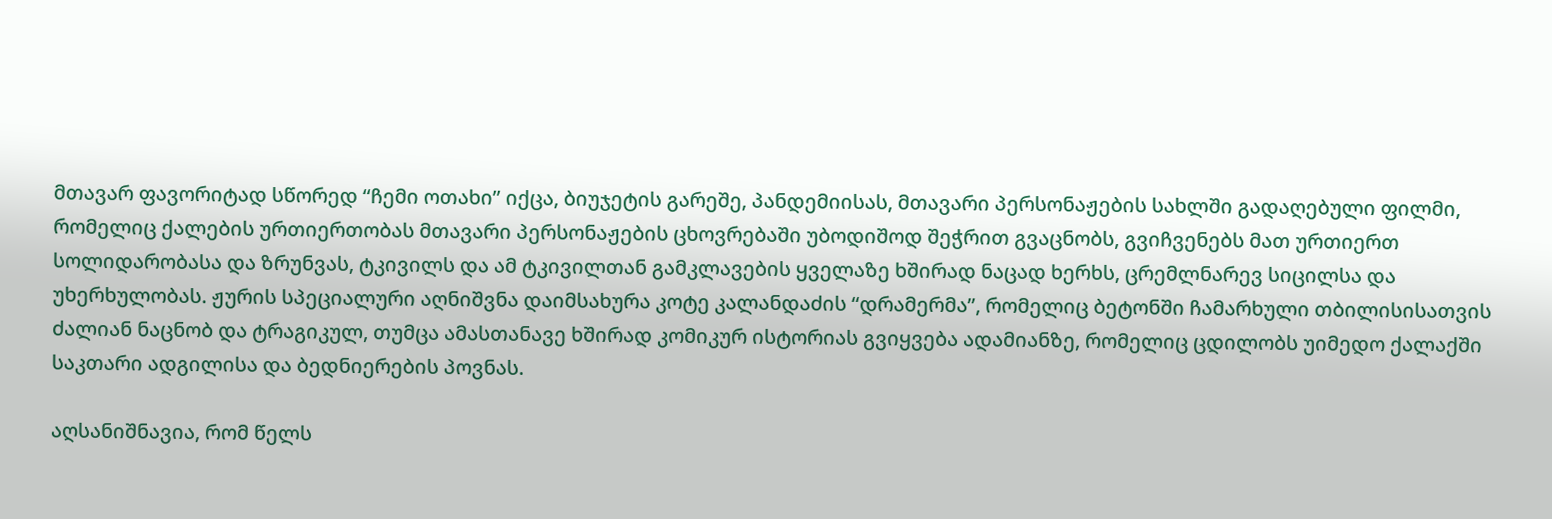მთავარ ფავორიტად სწორედ “ჩემი ოთახი” იქცა, ბიუჯეტის გარეშე, პანდემიისას, მთავარი პერსონაჟების სახლში გადაღებული ფილმი, რომელიც ქალების ურთიერთობას მთავარი პერსონაჟების ცხოვრებაში უბოდიშოდ შეჭრით გვაცნობს, გვიჩვენებს მათ ურთიერთ სოლიდარობასა და ზრუნვას, ტკივილს და ამ ტკივილთან გამკლავების ყველაზე ხშირად ნაცად ხერხს, ცრემლნარევ სიცილსა და უხერხულობას. ჟურის სპეციალური აღნიშვნა დაიმსახურა კოტე კალანდაძის “დრამერმა”, რომელიც ბეტონში ჩამარხული თბილისისათვის ძალიან ნაცნობ და ტრაგიკულ, თუმცა ამასთანავე ხშირად კომიკურ ისტორიას გვიყვება ადამიანზე, რომელიც ცდილობს უიმედო ქალაქში საკთარი ადგილისა და ბედნიერების პოვნას.

აღსანიშნავია, რომ წელს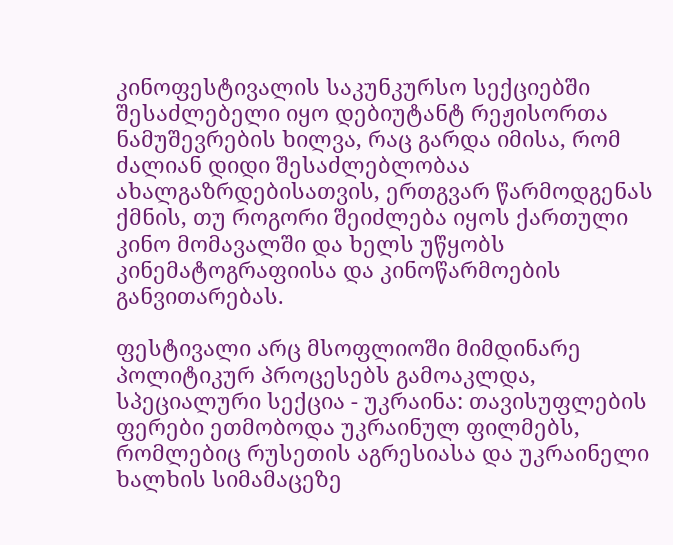კინოფესტივალის საკუნკურსო სექციებში შესაძლებელი იყო დებიუტანტ რეჟისორთა ნამუშევრების ხილვა, რაც გარდა იმისა, რომ ძალიან დიდი შესაძლებლობაა ახალგაზრდებისათვის, ერთგვარ წარმოდგენას ქმნის, თუ როგორი შეიძლება იყოს ქართული კინო მომავალში და ხელს უწყობს კინემატოგრაფიისა და კინოწარმოების განვითარებას.

ფესტივალი არც მსოფლიოში მიმდინარე პოლიტიკურ პროცესებს გამოაკლდა, სპეციალური სექცია - უკრაინა: თავისუფლების ფერები ეთმობოდა უკრაინულ ფილმებს, რომლებიც რუსეთის აგრესიასა და უკრაინელი ხალხის სიმამაცეზე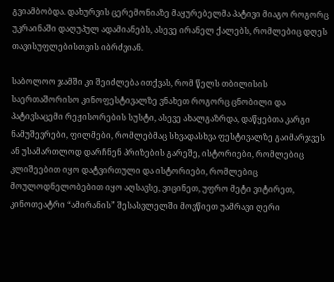გვიამბობდა. დახურვის ცერემონიაზე მაყურებელმა პატივი მიაგო როგორც უკრაინაში დაღუპულ ადამიანებს, ასევე ირანელ ქალებს, რომლებიც დღეს თავისუფლებისთვის იბრძვიან.

საბოლოო ჯამში კი შეიძლება ითქვას, რომ წელს თბილისის საერთაშორისო კინოფესტივალზე ვნახეთ როგორც ცნობილი და პატივსაცემი რეჟისორების სუსტი, ასევე ახალგაზრდა, დაწყებთა კარგი ნამუშევრები, ფილმები, რომლებმაც სხვადასხვა ფესტივალზე გაიმარჯვეს ან უსამართლოდ დარჩნენ პრიზების გარეშე, ისტორიები, რომლებიც კლიშეებით იყო დატვირთული და ისტორიები, რომლებიც მოულოდნელობებით იყო აღსავსე, ვიცინეთ, უფრო მეტი ვიტირეთ, კინოთეატრი “ამირანის” შესასვლელში მოვწიეთ უამრავი ღერი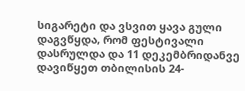სიგარეტი და ვსვით ყავა გული დაგვწყდა, რომ ფესტივალი დასრულდა და 11 დეკემბრიდანვე დავიწყეთ თბილისის 24-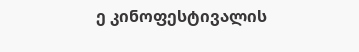ე კინოფესტივალის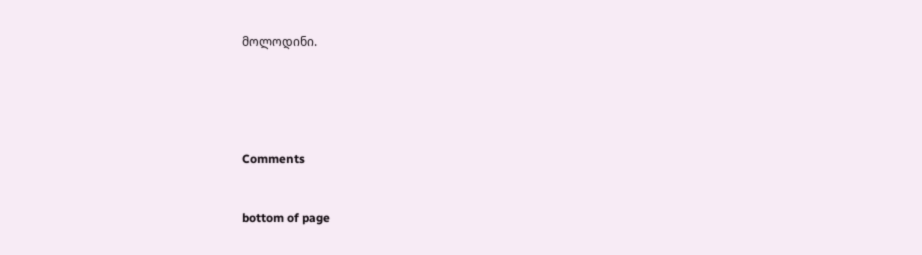მოლოდინი.





Comments


bottom of page